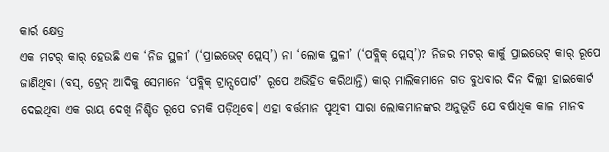କାର୍ର କ୍ଷେତ୍ର
ଏକ ମଟର୍ କାର୍ ହେଉଛି ଏକ ‘ନିଜ ସ୍ଥଳୀ’ (‘ପ୍ରାଇଭେଟ୍ ପ୍ଲେସ୍’) ନା ‘ଲୋକ ସ୍ଥଳୀ’ (‘ପବ୍ଲିକ୍ ପ୍ଲେସ୍’)? ନିଜର ମଟର୍ କାର୍କୁ ପ୍ରାଇଭେଟ୍ କାର୍ ରୂପେ ଜାଣିଥିବା (ବସ୍, ଟ୍ରେନ୍ ଆଦିକୁ ସେମାନେ ‘ପବ୍ଲିକ୍ ଟ୍ରାନ୍ସପୋର୍ଟ’ ରୂପେ ଅଭିହିତ କରିଥାନ୍ତି) କାର୍ ମାଲିକମାନେ ଗତ ବୁଧବାର ଦିନ ଦିଲ୍ଲୀ ହାଇକୋର୍ଟ ଦେଇଥିବା ଏକ ରାୟ ଦେଖି ନିଶ୍ଚିତ ରୂପେ ଚମକି ପଡ଼ିଥିବେ। ଏହା ବର୍ତ୍ତମାନ ପୃଥିବୀ ସାରା ଲୋକମାନଙ୍କର ଅନୁଭୂତି ଯେ ବର୍ଷାଧିକ କାଳ ମାନବ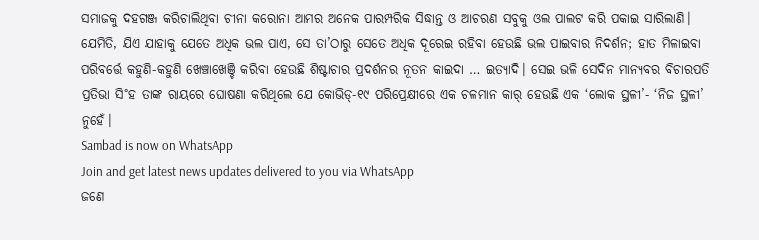ସମାଜକୁ ଦହଗଞ୍ଜ କରିଚାଲିଥିବା ଚୀନା କରୋନା ଆମର ଅନେକ ପାରମ୍ପରିକ ସିଦ୍ଧାନ୍ତ ଓ ଆଚରଣ ସବୁକୁ ଓଲ ପାଲଟ କରି ପକାଇ ସାରିଲାଣି। ଯେମିତି, ଯିଏ ଯାହାକୁ ଯେତେ ଅଧିକ ଭଲ ପାଏ, ସେ ତା’ଠାରୁ ସେତେ ଅଧିକ ଦୂରେଇ ରହିବା ହେଉଛି ଭଲ ପାଇବାର ନିଦର୍ଶନ; ହାତ ମିଳାଇବା ପରିବର୍ତ୍ତେ କହୁଣି-କହୁଣି ଖେଞ୍ଚାଖେଞ୍ଚି କରିବା ହେଉଛି ଶିଷ୍ଟାଚାର ପ୍ରଦର୍ଶନର ନୂତନ କାଇଦା … ଇତ୍ୟାଦି। ସେଇ ଭଳି ସେଦିନ ମାନ୍ୟବର ବିଚାରପତି ପ୍ରତିଭା ସି˚ହ ତାଙ୍କ ରାୟରେ ଘୋଷଣା କରିଥିଲେ ଯେ କୋଭିଡ୍-୧୯ ପରିପ୍ରେକ୍ଷୀରେ ଏକ ଚଳମାନ କାର୍ ହେଉଛି ଏକ ‘ଲୋକ ସ୍ଥଳୀ’- ‘ନିଜ ସ୍ଥଳୀ’ ନୁହେଁ।
Sambad is now on WhatsApp
Join and get latest news updates delivered to you via WhatsApp
ଜଣେ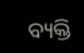ବ୍ୟକ୍ତି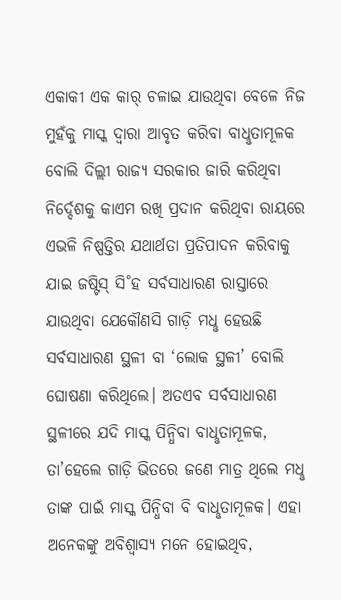ଏକାକୀ ଏକ କାର୍ ଚଳାଇ ଯାଉଥିବା ବେଳେ ନିଜ ମୁହଁକୁ ମାସ୍କ ଦ୍ବାରା ଆବୃତ କରିବା ବାଧୢତାମୂଳକ ବୋଲି ଦିଲ୍ଲୀ ରାଜ୍ୟ ସରକାର ଜାରି କରିଥିବା ନିର୍ଦ୍ଦେଶକୁ କାଏମ ରଖି ପ୍ରଦାନ କରିଥିବା ରାୟରେ ଏଭଳି ନିଷ୍ପତ୍ତିର ଯଥାର୍ଥତା ପ୍ରତିପାଦନ କରିବାକୁ ଯାଇ ଜଷ୍ଟିସ୍ ସି˚ହ ସର୍ବସାଧାରଣ ରାସ୍ତାରେ ଯାଉଥିବା ଯେକୌଣସି ଗାଡ଼ି ମଧୢ ହେଉଛି ସର୍ବସାଧାରଣ ସ୍ଥଳୀ ବା ‘ଲୋକ ସ୍ଥଳୀ’ ବୋଲି ଘୋଷଣା କରିଥିଲେ। ଅତଏବ ସର୍ବସାଧାରଣ ସ୍ଥଳୀରେ ଯଦି ମାସ୍କ ପିନ୍ଧିବା ବାଧୢତାମୂଳକ, ତା’ହେଲେ ଗାଡ଼ି ଭିତରେ ଜଣେ ମାତ୍ର ଥିଲେ ମଧୢ ତାଙ୍କ ପାଇଁ ମାସ୍କ ପିନ୍ଧିବା ବି ବାଧୢତାମୂଳକ। ଏହା ଅନେକଙ୍କୁ ଅବିଶ୍ବାସ୍ୟ ମନେ ହୋଇଥିବ,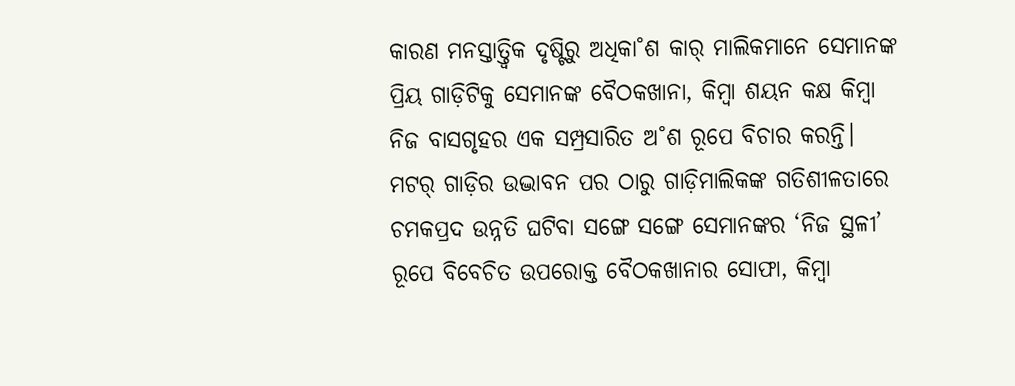କାରଣ ମନସ୍ତାତ୍ତ୍ବିକ ଦୃଷ୍ଟିରୁ ଅଧିକା˚ଶ କାର୍ ମାଲିକମାନେ ସେମାନଙ୍କ ପ୍ରିୟ ଗାଡ଼ିଟିକୁ ସେମାନଙ୍କ ବୈଠକଖାନା, କିମ୍ବା ଶୟନ କକ୍ଷ କିମ୍ବା ନିଜ ବାସଗୃହର ଏକ ସମ୍ପ୍ରସାରିତ ଅ˚ଶ ରୂପେ ବିଚାର କରନ୍ତି। ମଟର୍ ଗାଡ଼ିର ଉଦ୍ଭାବନ ପର ଠାରୁ ଗାଡ଼ିମାଲିକଙ୍କ ଗତିଶୀଳତାରେ ଚମକପ୍ରଦ ଉନ୍ନତି ଘଟିବା ସଙ୍ଗେ ସଙ୍ଗେ ସେମାନଙ୍କର ‘ନିଜ ସ୍ଥଳୀ’ ରୂପେ ବିବେଚିତ ଉପରୋକ୍ତ ବୈଠକଖାନାର ସୋଫା, କିମ୍ବା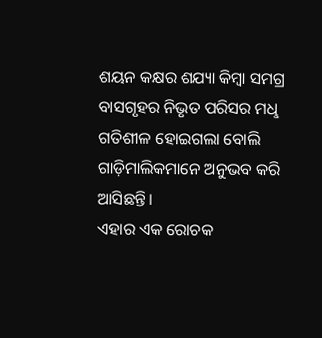ଶୟନ କକ୍ଷର ଶଯ୍ୟା କିମ୍ବା ସମଗ୍ର ବାସଗୃହର ନିଭୃତ ପରିସର ମଧୢ ଗତିଶୀଳ ହୋଇଗଲା ବୋଲି ଗାଡ଼ିମାଲିକମାନେ ଅନୁଭବ କରି ଆସିଛନ୍ତି।
ଏହାର ଏକ ରୋଚକ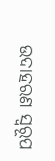ଉଦାହରଣ ସ୍ବରୂପ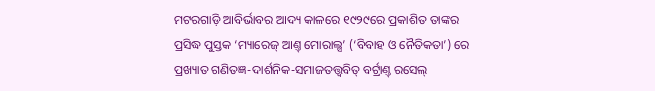ମଟରଗାଡ଼ି ଆବିର୍ଭାବର ଆଦ୍ୟ କାଳରେ ୧୯୨୯ରେ ପ୍ରକାଶିତ ତାଙ୍କର ପ୍ରସିଦ୍ଧ ପୁସ୍ତକ ‘ମ୍ୟାରେଜ୍ ଆଣ୍ତ୍ ମୋରାଲ୍ସ’ (‘ବିବାହ ଓ ନୈତିକତା’) ରେ ପ୍ରଖ୍ୟାତ ଗଣିତଜ୍ଞ-ଦାର୍ଶନିକ-ସମାଜତତ୍ତ୍ବବିତ୍ ବର୍ଟ୍ରାଣ୍ତ୍ ରସେଲ୍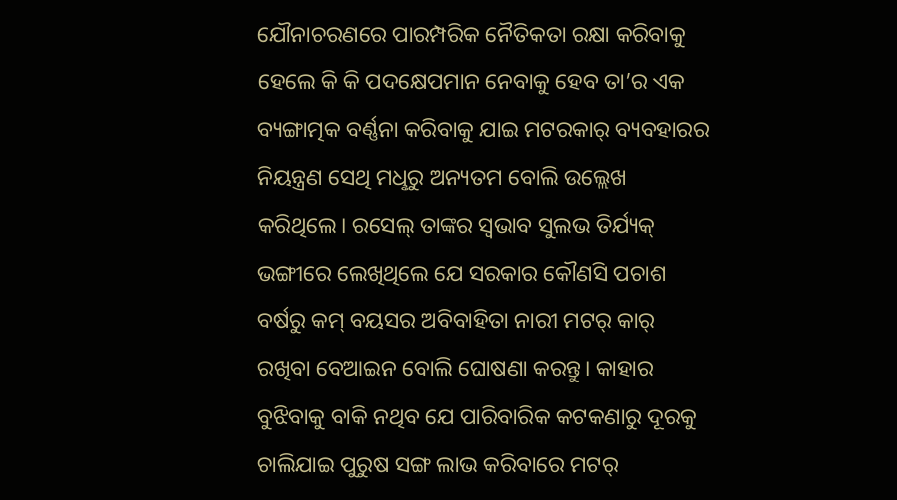ଯୌନାଚରଣରେ ପାରମ୍ପରିକ ନୈତିକତା ରକ୍ଷା କରିବାକୁ ହେଲେ କି କି ପଦକ୍ଷେପମାନ ନେବାକୁ ହେବ ତା’ର ଏକ ବ୍ୟଙ୍ଗାତ୍ମକ ବର୍ଣ୍ଣନା କରିବାକୁ ଯାଇ ମଟରକାର୍ ବ୍ୟବହାରର ନିୟନ୍ତ୍ରଣ ସେଥି ମଧୢରୁ ଅନ୍ୟତମ ବୋଲି ଉଲ୍ଲେଖ କରିଥିଲେ। ରସେଲ୍ ତାଙ୍କର ସ୍ବଭାବ ସୁଲଭ ତିର୍ଯ୍ୟକ୍ ଭଙ୍ଗୀରେ ଲେଖିଥିଲେ ଯେ ସରକାର କୌଣସି ପଚାଶ ବର୍ଷରୁ କମ୍ ବୟସର ଅବିବାହିତା ନାରୀ ମଟର୍ କାର୍ ରଖିବା ବେଆଇନ ବୋଲି ଘୋଷଣା କରନ୍ତୁ। କାହାର ବୁଝିବାକୁ ବାକି ନଥିବ ଯେ ପାରିବାରିକ କଟକଣାରୁ ଦୂରକୁ ଚାଲିଯାଇ ପୁରୁଷ ସଙ୍ଗ ଲାଭ କରିବାରେ ମଟର୍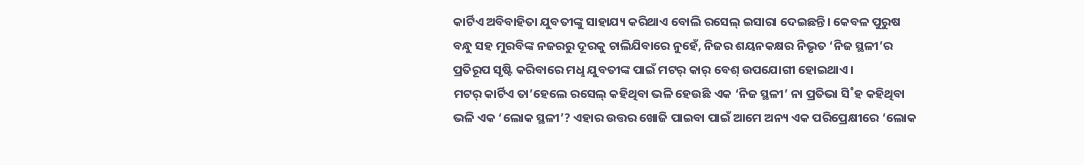କାର୍ଟିଏ ଅବିବାହିତା ଯୁବତୀଙ୍କୁ ସାହାଯ୍ୟ କରିଥାଏ ବୋଲି ରସେଲ୍ ଇସାରା ଦେଇଛନ୍ତି। କେବଳ ପୁରୁଷ ବନ୍ଧୁ ସହ ମୁରବିଙ୍କ ନଜରରୁ ଦୂରକୁ ଚାଲିଯିବାରେ ନୁହେଁ, ନିଜର ଶୟନକକ୍ଷର ନିଭୃତ ‘ନିଜ ସ୍ଥଳୀ’ର ପ୍ରତିରୂପ ସୃଷ୍ଟି କରିବାରେ ମଧୢ ଯୁବତୀଙ୍କ ପାଇଁ ମଟର୍ କାର୍ ବେଶ୍ ଉପଯୋଗୀ ହୋଇଥାଏ।
ମଟର୍ କାର୍ଟିଏ ତା’ହେଲେ ରସେଲ୍ କହିଥିବା ଭଳି ହେଉଛି ଏକ ‘ନିଜ ସ୍ଥଳୀ’ ନା ପ୍ରତିଭା ସି˚ହ କହିଥିବା ଭଳି ଏକ ‘ଲୋକ ସ୍ଥଳୀ’? ଏହାର ଉତ୍ତର ଖୋଜି ପାଇବା ପାଇଁ ଆମେ ଅନ୍ୟ ଏକ ପରିପ୍ରେକ୍ଷୀରେ ‘ଲୋକ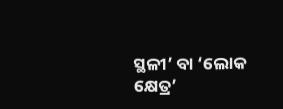ସ୍ଥଳୀ’ ବା ‘ଲୋକ କ୍ଷେତ୍ର’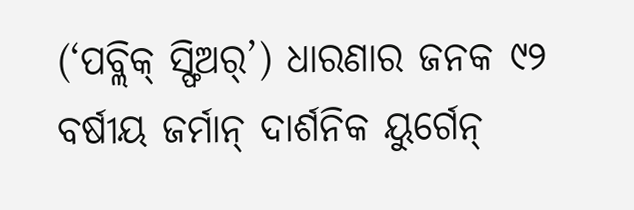(‘ପବ୍ଲିକ୍ ସ୍ଫିଅର୍’) ଧାରଣାର ଜନକ ୯୨ ବର୍ଷୀୟ ଜର୍ମାନ୍ ଦାର୍ଶନିକ ୟୁର୍ଗେନ୍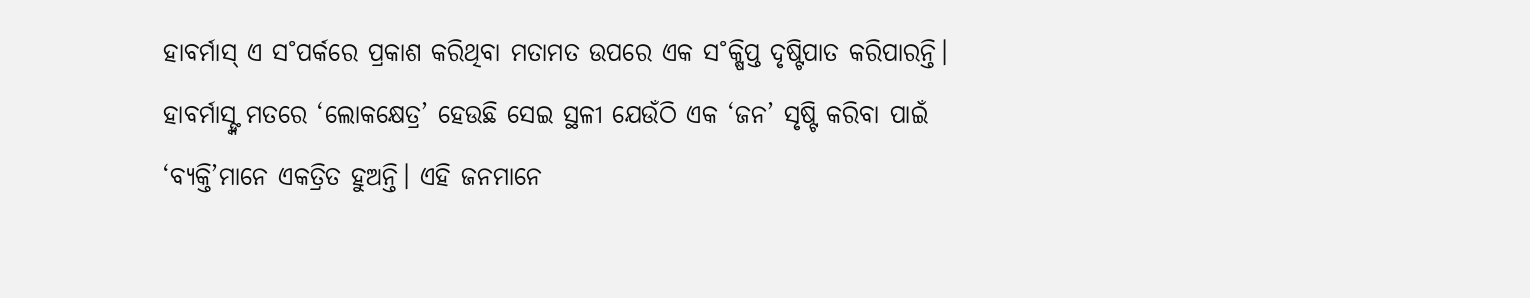ହାବର୍ମାସ୍ ଏ ସ˚ପର୍କରେ ପ୍ରକାଶ କରିଥିବା ମତାମତ ଉପରେ ଏକ ସ˚କ୍ଷିପ୍ତ ଦୃଷ୍ଟିପାତ କରିପାରନ୍ତି। ହାବର୍ମାସ୍ଙ୍କ ମତରେ ‘ଲୋକକ୍ଷେତ୍ର’ ହେଉଛି ସେଇ ସ୍ଥଳୀ ଯେଉଁଠି ଏକ ‘ଜନ’ ସୃଷ୍ଟି କରିବା ପାଇଁ ‘ବ୍ୟକ୍ତି’ମାନେ ଏକତ୍ରିତ ହୁଅନ୍ତି। ଏହି ଜନମାନେ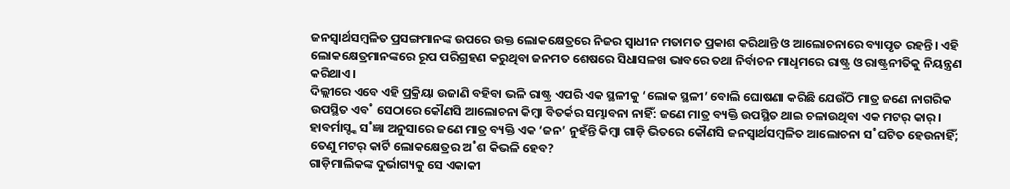ଜନସ୍ବାର୍ଥସମ୍ବଳିତ ପ୍ରସଙ୍ଗମାନଙ୍କ ଉପରେ ଉକ୍ତ ଲୋକକ୍ଷେତ୍ରରେ ନିଜର ସ୍ବାଧୀନ ମତାମତ ପ୍ରକାଶ କରିଥାନ୍ତି ଓ ଆଲୋଚନାରେ ବ୍ୟାପୃତ ରହନ୍ତି। ଏହି ଲୋକକ୍ଷେତ୍ରମାନଙ୍କରେ ରୂପ ପରିଗ୍ରହଣ କରୁଥିବା ଜନମତ ଶେଷରେ ସିଧାସଳଖ ଭାବରେ ତଥା ନିର୍ବାଚନ ମାଧୢମରେ ରାଷ୍ଟ୍ର ଓ ରାଷ୍ଟ୍ରନୀତିକୁ ନିୟନ୍ତ୍ରଣ କରିଥାଏ।
ଦିଲ୍ଲୀରେ ଏବେ ଏହି ପ୍ରକ୍ରିୟା ଉଜାଣି ବହିବା ଭଳି ରାଷ୍ଟ୍ର ଏପରି ଏକ ସ୍ଥଳୀକୁ ‘ଲୋକ ସ୍ଥଳୀ’ ବୋଲି ଘୋଷଣା କରିଛି ଯେଉଁଠି ମାତ୍ର ଜଣେ ନାଗରିକ ଉପସ୍ଥିତ ଏବ˚ ସେଠାରେ କୌଣସି ଆଲୋଚନା କିମ୍ବା ବିତର୍କର ସମ୍ଭାବନା ନାହିଁ: ଜଣେ ମାତ୍ର ବ୍ୟକ୍ତି ଉପସ୍ଥିତ ଥାଇ ଚଳାଉଥିବା ଏକ ମଟର୍ କାର୍। ହାବର୍ମାସ୍ଙ୍କ ସ˚ଜ୍ଞା ଅନୁସାରେ ଜଣେ ମାତ୍ର ବ୍ୟକ୍ତି ଏକ ‘ଜନ’ ନୁହଁନ୍ତି କିମ୍ବା ଗାଡ଼ି ଭିତରେ କୌଣସି ଜନସ୍ବାର୍ଥସମ୍ବଳିତ ଆଲୋଚନା ସ˚ଘଟିତ ହେଉନାହିଁ; ତେଣୁ ମଟର୍ କାର୍ଟି ଲୋକକ୍ଷେତ୍ରର ଅ˚ଶ କିଭଳି ହେବ?
ଗାଡ଼ିମାଲିକଙ୍କ ଦୁର୍ଭାଗ୍ୟକୁ ସେ ଏକାକୀ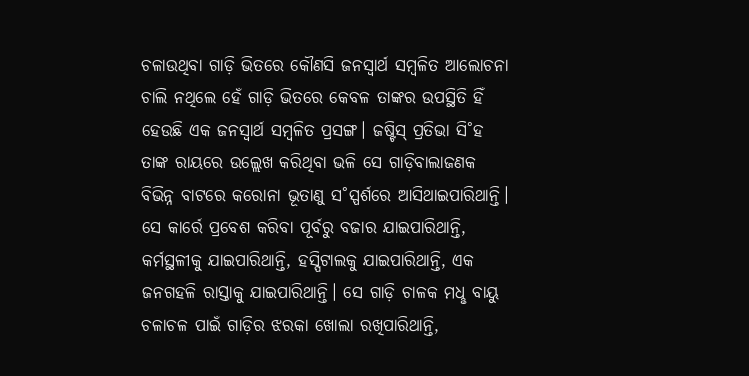ଚଳାଉଥିବା ଗାଡ଼ି ଭିତରେ କୌଣସି ଜନସ୍ବାର୍ଥ ସମ୍ବଳିତ ଆଲୋଚନା ଚାଲି ନଥିଲେ ହେଁ ଗାଡ଼ି ଭିତରେ କେବଳ ତାଙ୍କର ଉପସ୍ଥିତି ହିଁ ହେଉଛି ଏକ ଜନସ୍ବାର୍ଥ ସମ୍ବଳିତ ପ୍ରସଙ୍ଗ। ଜଷ୍ଟିସ୍ ପ୍ରତିଭା ସି˚ହ ତାଙ୍କ ରାୟରେ ଉଲ୍ଲେଖ କରିଥିବା ଭଳି ସେ ଗାଡ଼ିବାଲାଜଣକ ବିଭିନ୍ନ ବାଟରେ କରୋନା ଭୂତାଣୁ ସ˚ସ୍ପର୍ଶରେ ଆସିଥାଇପାରିଥାନ୍ତି। ସେ କାର୍ରେ ପ୍ରବେଶ କରିବା ପୂର୍ବରୁ ବଜାର ଯାଇପାରିଥାନ୍ତି, କର୍ମସ୍ଥଳୀକୁ ଯାଇପାରିଥାନ୍ତି, ହସ୍ପିଟାଲକୁ ଯାଇପାରିଥାନ୍ତି, ଏକ ଜନଗହଳି ରାସ୍ତାକୁ ଯାଇପାରିଥାନ୍ତି। ସେ ଗାଡ଼ି ଚାଳକ ମଧୢ ବାୟୁ ଚଳାଚଳ ପାଇଁ ଗାଡ଼ିର ଝରକା ଖୋଲା ରଖିପାରିଥାନ୍ତି,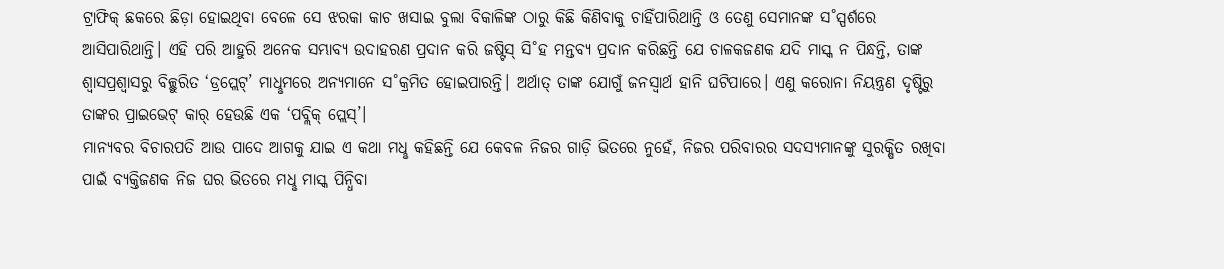ଟ୍ରାଫିକ୍ ଛକରେ ଛିଡ଼ା ହୋଇଥିବା ବେଳେ ସେ ଝରକା କାଚ ଖସାଇ ବୁଲା ବିକାଳିଙ୍କ ଠାରୁ କିଛି କିଣିବାକୁ ଚାହିଁପାରିଥାନ୍ତି ଓ ତେଣୁ ସେମାନଙ୍କ ସ˚ସ୍ପର୍ଶରେ ଆସିପାରିଥାନ୍ତି। ଏହି ପରି ଆହୁରି ଅନେକ ସମ୍ଭାବ୍ୟ ଉଦାହରଣ ପ୍ରଦାନ କରି ଜଷ୍ଟିସ୍ ସି˚ହ ମନ୍ତବ୍ୟ ପ୍ରଦାନ କରିଛନ୍ତି ଯେ ଚାଳକଜଣକ ଯଦି ମାସ୍କ ନ ପିନ୍ଧନ୍ତି, ତାଙ୍କ ଶ୍ବାସପ୍ରଶ୍ବାସରୁ ବିଚ୍ଛୁରିତ ‘ଡ୍ରପ୍ଲେଟ୍’ ମାଧୢମରେ ଅନ୍ୟମାନେ ସ˚କ୍ରମିତ ହୋଇପାରନ୍ତି। ଅର୍ଥାତ୍ ତାଙ୍କ ଯୋଗୁଁ ଜନସ୍ବାର୍ଥ ହାନି ଘଟିପାରେ। ଏଣୁ କରୋନା ନିୟନ୍ତ୍ରଣ ଦୃଷ୍ଟିରୁ ତାଙ୍କର ପ୍ରାଇଭେଟ୍ କାର୍ ହେଉଛି ଏକ ‘ପବ୍ଲିକ୍ ପ୍ଲେସ୍’।
ମାନ୍ୟବର ବିଚାରପତି ଆଉ ପାଦେ ଆଗକୁ ଯାଇ ଏ କଥା ମଧୢ କହିଛନ୍ତି ଯେ କେବଳ ନିଜର ଗାଡ଼ି ଭିତରେ ନୁହେଁ, ନିଜର ପରିବାରର ସଦସ୍ୟମାନଙ୍କୁ ସୁରକ୍ଷିତ ରଖିବା ପାଇଁ ବ୍ୟକ୍ତିଜଣକ ନିଜ ଘର ଭିତରେ ମଧୢ ମାସ୍କ ପିନ୍ଧିବା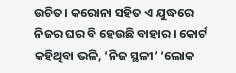ଉଚିତ। କରୋନା ସହିତ ଏ ଯୁଦ୍ଧରେ ନିଜର ଘର ବି ହେଉଛି ବାହାର। କୋର୍ଟ କହିଥିବା ଭଳି, ‘ନିଜ ସ୍ଥଳୀ’ ‘ଲୋକ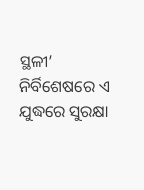ସ୍ଥଳୀ’ ନିର୍ବିଶେଷରେ ଏ ଯୁଦ୍ଧରେ ସୁରକ୍ଷା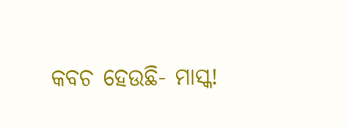କବଚ ହେଉଛି- ମାସ୍କ!